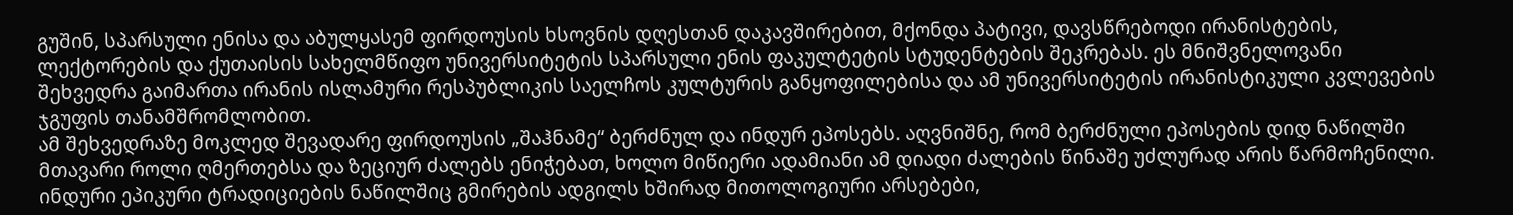გუშინ, სპარსული ენისა და აბულყასემ ფირდოუსის ხსოვნის დღესთან დაკავშირებით, მქონდა პატივი, დავსწრებოდი ირანისტების, ლექტორების და ქუთაისის სახელმწიფო უნივერსიტეტის სპარსული ენის ფაკულტეტის სტუდენტების შეკრებას. ეს მნიშვნელოვანი შეხვედრა გაიმართა ირანის ისლამური რესპუბლიკის საელჩოს კულტურის განყოფილებისა და ამ უნივერსიტეტის ირანისტიკული კვლევების ჯგუფის თანამშრომლობით.
ამ შეხვედრაზე მოკლედ შევადარე ფირდოუსის „შაჰნამე“ ბერძნულ და ინდურ ეპოსებს. აღვნიშნე, რომ ბერძნული ეპოსების დიდ ნაწილში მთავარი როლი ღმერთებსა და ზეციურ ძალებს ენიჭებათ, ხოლო მიწიერი ადამიანი ამ დიადი ძალების წინაშე უძლურად არის წარმოჩენილი. ინდური ეპიკური ტრადიციების ნაწილშიც გმირების ადგილს ხშირად მითოლოგიური არსებები,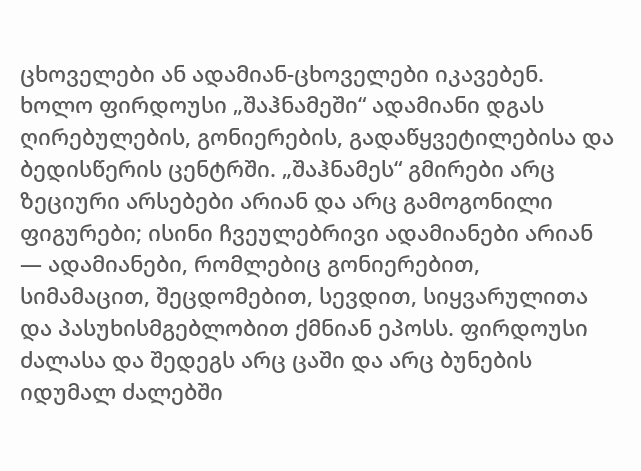ცხოველები ან ადამიან-ცხოველები იკავებენ.
ხოლო ფირდოუსი „შაჰნამეში“ ადამიანი დგას ღირებულების, გონიერების, გადაწყვეტილებისა და ბედისწერის ცენტრში. „შაჰნამეს“ გმირები არც ზეციური არსებები არიან და არც გამოგონილი ფიგურები; ისინი ჩვეულებრივი ადამიანები არიან — ადამიანები, რომლებიც გონიერებით, სიმამაცით, შეცდომებით, სევდით, სიყვარულითა და პასუხისმგებლობით ქმნიან ეპოსს. ფირდოუსი ძალასა და შედეგს არც ცაში და არც ბუნების იდუმალ ძალებში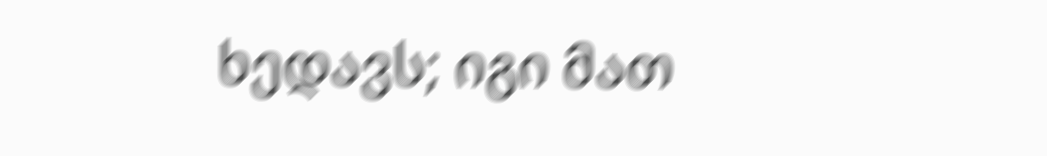ხედავს; იგი მათ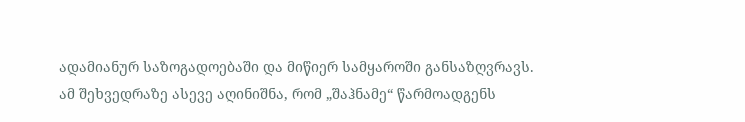ადამიანურ საზოგადოებაში და მიწიერ სამყაროში განსაზღვრავს.
ამ შეხვედრაზე ასევე აღინიშნა, რომ „შაჰნამე“ წარმოადგენს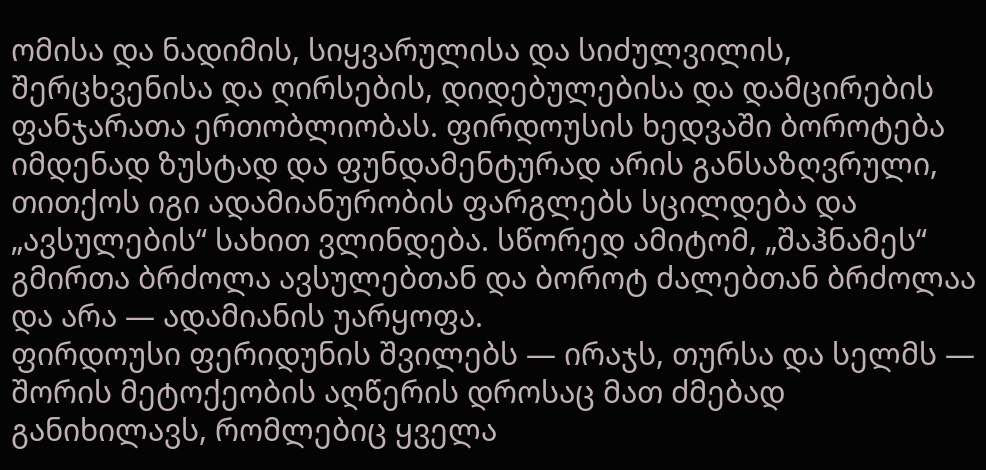ომისა და ნადიმის, სიყვარულისა და სიძულვილის, შერცხვენისა და ღირსების, დიდებულებისა და დამცირების ფანჯარათა ერთობლიობას. ფირდოუსის ხედვაში ბოროტება იმდენად ზუსტად და ფუნდამენტურად არის განსაზღვრული, თითქოს იგი ადამიანურობის ფარგლებს სცილდება და „ავსულების“ სახით ვლინდება. სწორედ ამიტომ, „შაჰნამეს“ გმირთა ბრძოლა ავსულებთან და ბოროტ ძალებთან ბრძოლაა და არა — ადამიანის უარყოფა.
ფირდოუსი ფერიდუნის შვილებს — ირაჯს, თურსა და სელმს — შორის მეტოქეობის აღწერის დროსაც მათ ძმებად განიხილავს, რომლებიც ყველა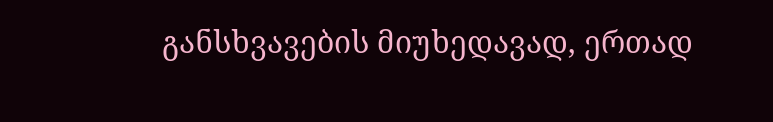განსხვავების მიუხედავად, ერთად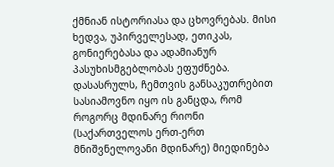ქმნიან ისტორიასა და ცხოვრებას. მისი ხედვა, უპირველესად, ეთიკას, გონიერებასა და ადამიანურ პასუხისმგებლობას ეფუძნება.
დასასრულს, ჩემთვის განსაკუთრებით სასიამოვნო იყო ის განცდა, რომ როგორც მდინარე რიონი (საქართველოს ერთ-ერთ მნიშვნელოვანი მდინარე) მიედინება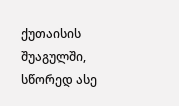ქუთაისის შუაგულში, სწორედ ასე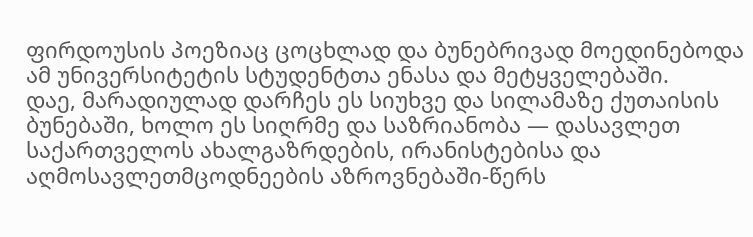ფირდოუსის პოეზიაც ცოცხლად და ბუნებრივად მოედინებოდა ამ უნივერსიტეტის სტუდენტთა ენასა და მეტყველებაში.
დაე, მარადიულად დარჩეს ეს სიუხვე და სილამაზე ქუთაისის ბუნებაში, ხოლო ეს სიღრმე და საზრიანობა — დასავლეთ საქართველოს ახალგაზრდების, ირანისტებისა და აღმოსავლეთმცოდნეების აზროვნებაში-წერს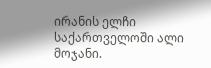ირანის ელჩი საქართველოში ალი მოჯანი.